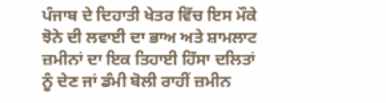ਪੰਜਾਬ ਦੇ ਦਿਹਾਤੀ ਖੇਤਰ ਵਿੱਚ ਇਸ ਮੌਕੇ ਝੋਨੇ ਦੀ ਲਵਾਈ ਦਾ ਭਾਅ ਅਤੇ ਸ਼ਾਮਲਾਟ ਜ਼ਮੀਨਾਂ ਦਾ ਇਕ ਤਿਹਾਈ ਹਿੱਸਾ ਦਲਿਤਾਂ ਨੂੰ ਦੇਣ ਜਾਂ ਡੰਮੀ ਬੋਲੀ ਰਾਹੀਂ ਜ਼ਮੀਨ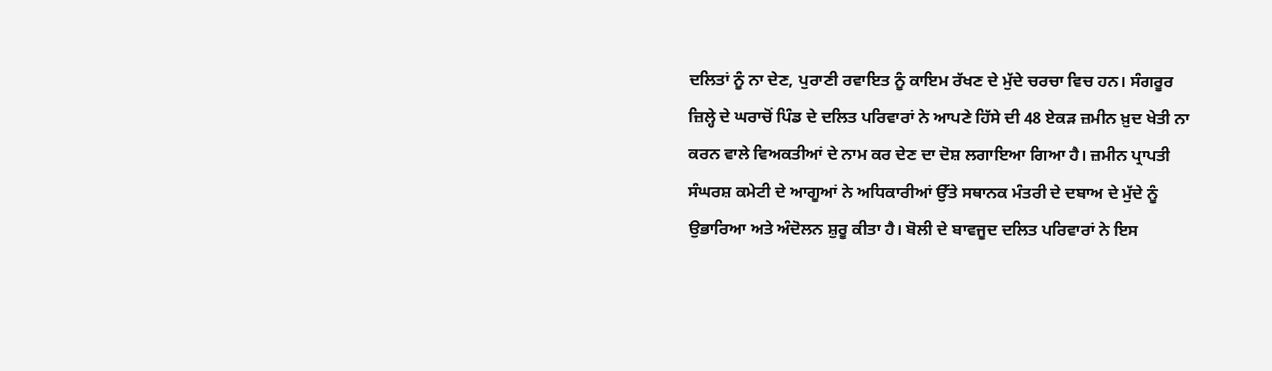ਦਲਿਤਾਂ ਨੂੰ ਨਾ ਦੇਣ, ਪੁਰਾਣੀ ਰਵਾਇਤ ਨੂੰ ਕਾਇਮ ਰੱਖਣ ਦੇ ਮੁੱਦੇ ਚਰਚਾ ਵਿਚ ਹਨ। ਸੰਗਰੂਰ ਜ਼ਿਲ੍ਹੇ ਦੇ ਘਰਾਚੋਂ ਪਿੰਡ ਦੇ ਦਲਿਤ ਪਰਿਵਾਰਾਂ ਨੇ ਆਪਣੇ ਹਿੱਸੇ ਦੀ 48 ਏਕੜ ਜ਼ਮੀਨ ਖ਼ੁਦ ਖੇਤੀ ਨਾ ਕਰਨ ਵਾਲੇ ਵਿਅਕਤੀਆਂ ਦੇ ਨਾਮ ਕਰ ਦੇਣ ਦਾ ਦੋਸ਼ ਲਗਾਇਆ ਗਿਆ ਹੈ। ਜ਼ਮੀਨ ਪ੍ਰਾਪਤੀ ਸੰਘਰਸ਼ ਕਮੇਟੀ ਦੇ ਆਗੂਆਂ ਨੇ ਅਧਿਕਾਰੀਆਂ ਉੱਤੇ ਸਥਾਨਕ ਮੰਤਰੀ ਦੇ ਦਬਾਅ ਦੇ ਮੁੱਦੇ ਨੂੰ ਉਭਾਰਿਆ ਅਤੇ ਅੰਦੋਲਨ ਸ਼ੁਰੂ ਕੀਤਾ ਹੈ। ਬੋਲੀ ਦੇ ਬਾਵਜੂਦ ਦਲਿਤ ਪਰਿਵਾਰਾਂ ਨੇ ਇਸ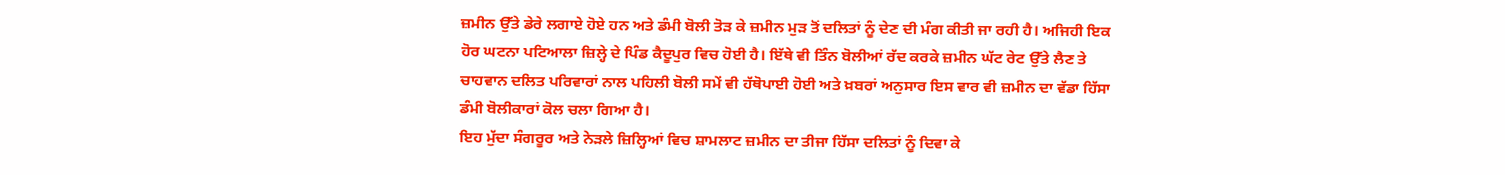ਜ਼ਮੀਨ ਉੱਤੇ ਡੇਰੇ ਲਗਾਏ ਹੋਏ ਹਨ ਅਤੇ ਡੰਮੀ ਬੋਲੀ ਤੋੜ ਕੇ ਜ਼ਮੀਨ ਮੁੜ ਤੋਂ ਦਲਿਤਾਂ ਨੂੰ ਦੇਣ ਦੀ ਮੰਗ ਕੀਤੀ ਜਾ ਰਹੀ ਹੈ। ਅਜਿਹੀ ਇਕ ਹੋਰ ਘਟਨਾ ਪਟਿਆਲਾ ਜ਼ਿਲ੍ਹੇ ਦੇ ਪਿੰਡ ਕੈਦੂਪੁਰ ਵਿਚ ਹੋਈ ਹੈ। ਇੱਥੇ ਵੀ ਤਿੰਨ ਬੋਲੀਆਂ ਰੱਦ ਕਰਕੇ ਜ਼ਮੀਨ ਘੱਟ ਰੇਟ ਉੱਤੇ ਲੈਣ ਤੇ ਚਾਹਵਾਨ ਦਲਿਤ ਪਰਿਵਾਰਾਂ ਨਾਲ ਪਹਿਲੀ ਬੋਲੀ ਸਮੇਂ ਵੀ ਹੱਥੋਪਾਈ ਹੋਈ ਅਤੇ ਖ਼ਬਰਾਂ ਅਨੁਸਾਰ ਇਸ ਵਾਰ ਵੀ ਜ਼ਮੀਨ ਦਾ ਵੱਡਾ ਹਿੱਸਾ ਡੰਮੀ ਬੋਲੀਕਾਰਾਂ ਕੋਲ ਚਲਾ ਗਿਆ ਹੈ।
ਇਹ ਮੁੱਦਾ ਸੰਗਰੂਰ ਅਤੇ ਨੇੜਲੇ ਜ਼ਿਲ੍ਹਿਆਂ ਵਿਚ ਸ਼ਾਮਲਾਟ ਜ਼ਮੀਨ ਦਾ ਤੀਜਾ ਹਿੱਸਾ ਦਲਿਤਾਂ ਨੂੰ ਦਿਵਾ ਕੇ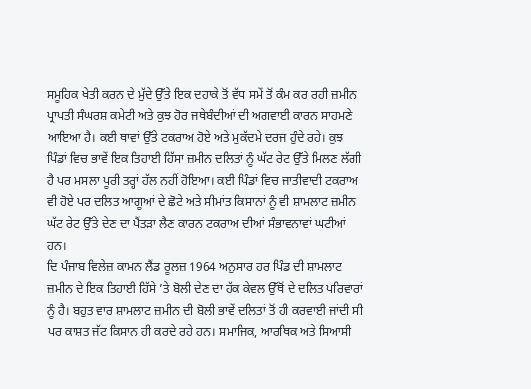ਸਮੂਹਿਕ ਖੇਤੀ ਕਰਨ ਦੇ ਮੁੱਦੇ ਉੱਤੇ ਇਕ ਦਹਾਕੇ ਤੋਂ ਵੱਧ ਸਮੇਂ ਤੋਂ ਕੰਮ ਕਰ ਰਹੀ ਜ਼ਮੀਨ ਪ੍ਰਾਪਤੀ ਸੰਘਰਸ਼ ਕਮੇਟੀ ਅਤੇ ਕੁਝ ਹੋਰ ਜਥੇਬੰਦੀਆਂ ਦੀ ਅਗਵਾਈ ਕਾਰਨ ਸਾਹਮਣੇ ਆਇਆ ਹੈ। ਕਈ ਥਾਵਾਂ ਉੱਤੇ ਟਕਰਾਅ ਹੋਏ ਅਤੇ ਮੁਕੱਦਮੇ ਦਰਜ ਹੁੰਦੇ ਰਹੇ। ਕੁਝ ਪਿੰਡਾਂ ਵਿਚ ਭਾਵੇਂ ਇਕ ਤਿਹਾਈ ਹਿੱਸਾ ਜ਼ਮੀਨ ਦਲਿਤਾਂ ਨੂੰ ਘੱਟ ਰੇਟ ਉੱਤੇ ਮਿਲਣ ਲੱਗੀ ਹੈ ਪਰ ਮਸਲਾ ਪੂਰੀ ਤਰ੍ਹਾਂ ਹੱਲ ਨਹੀਂ ਹੋਇਆ। ਕਈ ਪਿੰਡਾਂ ਵਿਚ ਜਾਤੀਵਾਦੀ ਟਕਰਾਅ ਵੀ ਹੋਏ ਪਰ ਦਲਿਤ ਆਗੂਆਂ ਦੇ ਛੋਟੇ ਅਤੇ ਸੀਮਾਂਤ ਕਿਸਾਨਾਂ ਨੂੰ ਵੀ ਸ਼ਾਮਲਾਟ ਜ਼ਮੀਨ ਘੱਟ ਰੇਟ ਉੱਤੇ ਦੇਣ ਦਾ ਪੈਂਤੜਾ ਲੈਣ ਕਾਰਨ ਟਕਰਾਅ ਦੀਆਂ ਸੰਭਾਵਨਾਵਾਂ ਘਟੀਆਂ ਹਨ।
ਦਿ ਪੰਜਾਬ ਵਿਲੇਜ਼ ਕਾਮਨ ਲੈਂਡ ਰੂਲਜ਼ 1964 ਅਨੁਸਾਰ ਹਰ ਪਿੰਡ ਦੀ ਸ਼ਾਮਲਾਟ ਜ਼ਮੀਨ ਦੇ ਇਕ ਤਿਹਾਈ ਹਿੱਸੇ ’ਤੇ ਬੋਲੀ ਦੇਣ ਦਾ ਹੱਕ ਕੇਵਲ ਉੱਥੋਂ ਦੇ ਦਲਿਤ ਪਰਿਵਾਰਾਂ ਨੂੰ ਹੈ। ਬਹੁਤ ਵਾਰ ਸ਼ਾਮਲਾਟ ਜ਼ਮੀਨ ਦੀ ਬੋਲੀ ਭਾਵੇਂ ਦਲਿਤਾਂ ਤੋਂ ਹੀ ਕਰਵਾਈ ਜਾਂਦੀ ਸੀ ਪਰ ਕਾਸ਼ਤ ਜੱਟ ਕਿਸਾਨ ਹੀ ਕਰਦੇ ਰਹੇ ਹਨ। ਸਮਾਜਿਕ, ਆਰਥਿਕ ਅਤੇ ਸਿਆਸੀ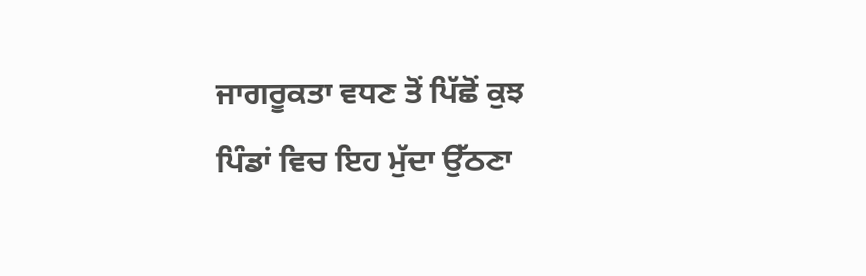ਜਾਗਰੂਕਤਾ ਵਧਣ ਤੋਂ ਪਿੱਛੋਂ ਕੁਝ ਪਿੰਡਾਂ ਵਿਚ ਇਹ ਮੁੱਦਾ ਉੱਠਣਾ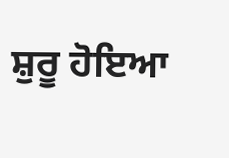ਸ਼ੁਰੂ ਹੋਇਆ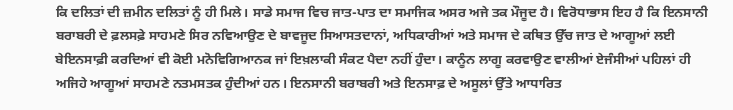ਕਿ ਦਲਿਤਾਂ ਦੀ ਜ਼ਮੀਨ ਦਲਿਤਾਂ ਨੂੰ ਹੀ ਮਿਲੇ। ਸਾਡੇ ਸਮਾਜ ਵਿਚ ਜਾਤ-ਪਾਤ ਦਾ ਸਮਾਜਿਕ ਅਸਰ ਅਜੇ ਤਕ ਮੌਜੂਦ ਹੈ। ਵਿਰੋਧਾਭਾਸ ਇਹ ਹੈ ਕਿ ਇਨਸਾਨੀ ਬਰਾਬਰੀ ਦੇ ਫ਼ਲਸਫ਼ੇ ਸਾਹਮਣੇ ਸਿਰ ਨਵਿਆਉਣ ਦੇ ਬਾਵਜੂਦ ਸਿਆਸਤਦਾਨਾਂ, ਅਧਿਕਾਰੀਆਂ ਅਤੇ ਸਮਾਜ ਦੇ ਕਥਿਤ ਉੱਚ ਜਾਤ ਦੇ ਆਗੂਆਂ ਲਈ ਬੇਇਨਸਾਫ਼ੀ ਕਰਦਿਆਂ ਵੀ ਕੋਈ ਮਨੋਵਿਗਿਆਨਕ ਜਾਂ ਇਖ਼ਲਾਕੀ ਸੰਕਟ ਪੈਦਾ ਨਹੀਂ ਹੁੰਦਾ। ਕਾਨੂੰਨ ਲਾਗੂ ਕਰਵਾਉਣ ਵਾਲੀਆਂ ਏਜੰਸੀਆਂ ਪਹਿਲਾਂ ਹੀ ਅਜਿਹੇ ਆਗੂਆਂ ਸਾਹਮਣੇ ਨਤਮਸਤਕ ਹੁੰਦੀਆਂ ਹਨ। ਇਨਸਾਨੀ ਬਰਾਬਰੀ ਅਤੇ ਇਨਸਾਫ਼ ਦੇ ਅਸੂਲਾਂ ਉੱਤੇ ਆਧਾਰਿਤ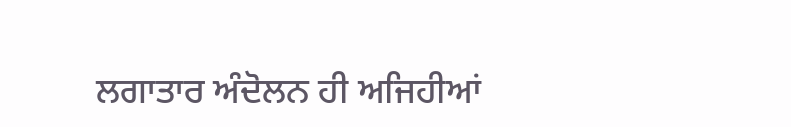ਲਗਾਤਾਰ ਅੰਦੋਲਨ ਹੀ ਅਜਿਹੀਆਂ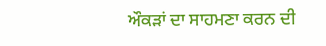ਔਕੜਾਂ ਦਾ ਸਾਹਮਣਾ ਕਰਨ ਦੀ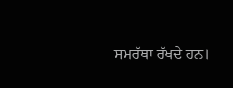ਸਮਰੱਥਾ ਰੱਖਦੇ ਹਨ।